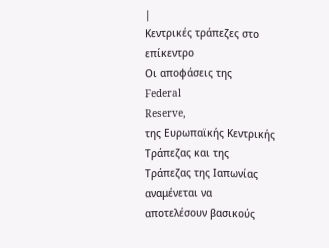|
Κεντρικές τράπεζες στο
επίκεντρο
Οι αποφάσεις της
Federal
Reserve,
της Ευρωπαϊκής Κεντρικής
Τράπεζας και της
Τράπεζας της Ιαπωνίας
αναμένεται να
αποτελέσουν βασικούς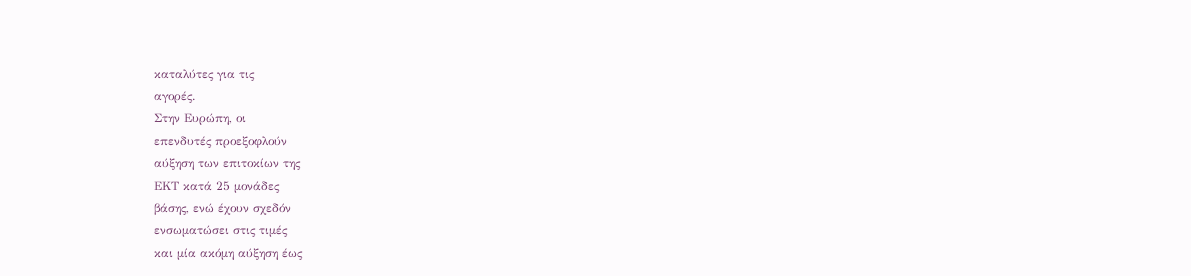καταλύτες για τις
αγορές.
Στην Ευρώπη, οι
επενδυτές προεξοφλούν
αύξηση των επιτοκίων της
ΕΚΤ κατά 25 μονάδες
βάσης, ενώ έχουν σχεδόν
ενσωματώσει στις τιμές
και μία ακόμη αύξηση έως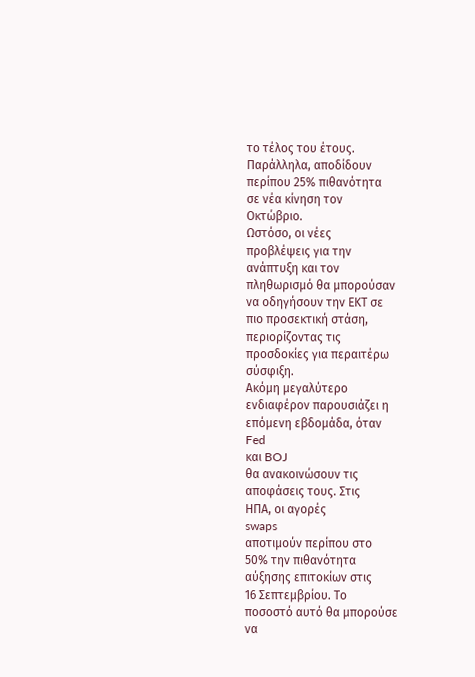το τέλος του έτους.
Παράλληλα, αποδίδουν
περίπου 25% πιθανότητα
σε νέα κίνηση τον
Οκτώβριο.
Ωστόσο, οι νέες
προβλέψεις για την
ανάπτυξη και τον
πληθωρισμό θα μπορούσαν
να οδηγήσουν την ΕΚΤ σε
πιο προσεκτική στάση,
περιορίζοντας τις
προσδοκίες για περαιτέρω
σύσφιξη.
Ακόμη μεγαλύτερο
ενδιαφέρον παρουσιάζει η
επόμενη εβδομάδα, όταν
Fed
και BOJ
θα ανακοινώσουν τις
αποφάσεις τους. Στις
ΗΠΑ, οι αγορές
swaps
αποτιμούν περίπου στο
50% την πιθανότητα
αύξησης επιτοκίων στις
16 Σεπτεμβρίου. Το
ποσοστό αυτό θα μπορούσε
να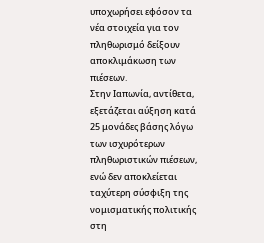υποχωρήσει εφόσον τα
νέα στοιχεία για τον
πληθωρισμό δείξουν
αποκλιμάκωση των
πιέσεων.
Στην Ιαπωνία, αντίθετα,
εξετάζεται αύξηση κατά
25 μονάδες βάσης λόγω
των ισχυρότερων
πληθωριστικών πιέσεων,
ενώ δεν αποκλείεται
ταχύτερη σύσφιξη της
νομισματικής πολιτικής
στη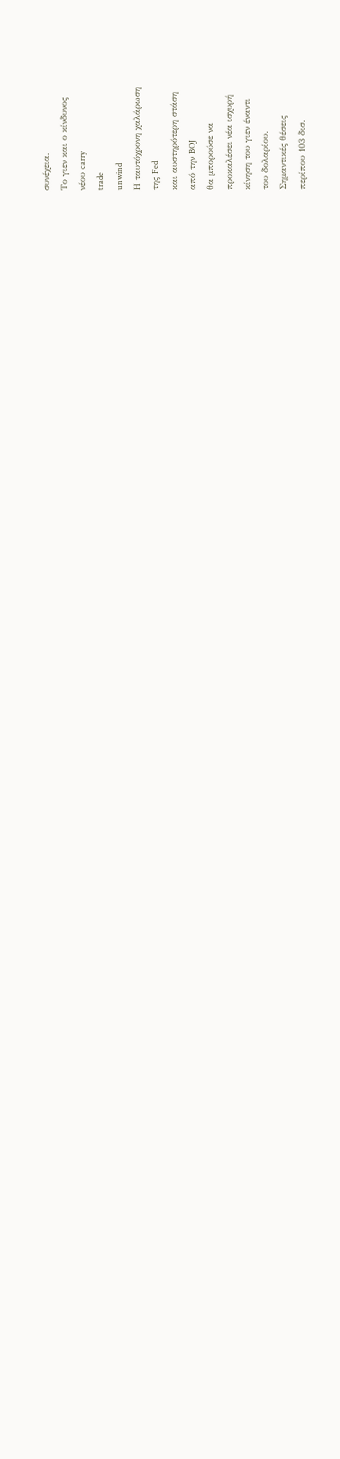συνέχεια.
Το γιεν και ο κίνδυνος
νέου carry
trade
unwind
Η ταυτόχρονη χαλάρωση
της Fed
και αυστηρότερη στάση
από την BOJ
θα μπορούσε να
προκαλέσει νέα ισχυρή
κίνηση του γιεν έναντι
του δολαρίου.
Σημαντικές θέσεις
περίπου 103 δισ.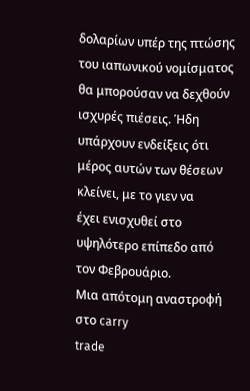δολαρίων υπέρ της πτώσης
του ιαπωνικού νομίσματος
θα μπορούσαν να δεχθούν
ισχυρές πιέσεις. Ήδη
υπάρχουν ενδείξεις ότι
μέρος αυτών των θέσεων
κλείνει, με το γιεν να
έχει ενισχυθεί στο
υψηλότερο επίπεδο από
τον Φεβρουάριο.
Μια απότομη αναστροφή
στο carry
trade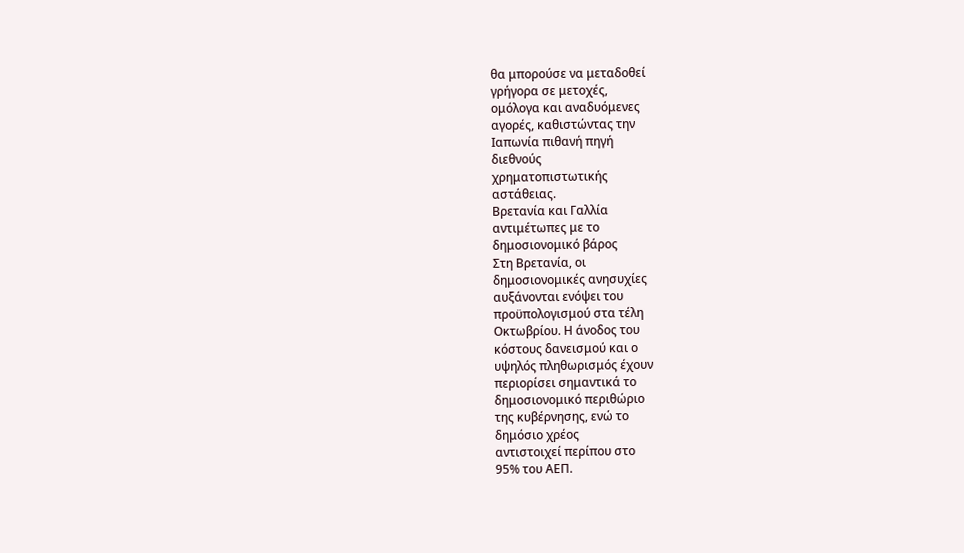θα μπορούσε να μεταδοθεί
γρήγορα σε μετοχές,
ομόλογα και αναδυόμενες
αγορές, καθιστώντας την
Ιαπωνία πιθανή πηγή
διεθνούς
χρηματοπιστωτικής
αστάθειας.
Βρετανία και Γαλλία
αντιμέτωπες με το
δημοσιονομικό βάρος
Στη Βρετανία, οι
δημοσιονομικές ανησυχίες
αυξάνονται ενόψει του
προϋπολογισμού στα τέλη
Οκτωβρίου. Η άνοδος του
κόστους δανεισμού και ο
υψηλός πληθωρισμός έχουν
περιορίσει σημαντικά το
δημοσιονομικό περιθώριο
της κυβέρνησης, ενώ το
δημόσιο χρέος
αντιστοιχεί περίπου στο
95% του ΑΕΠ.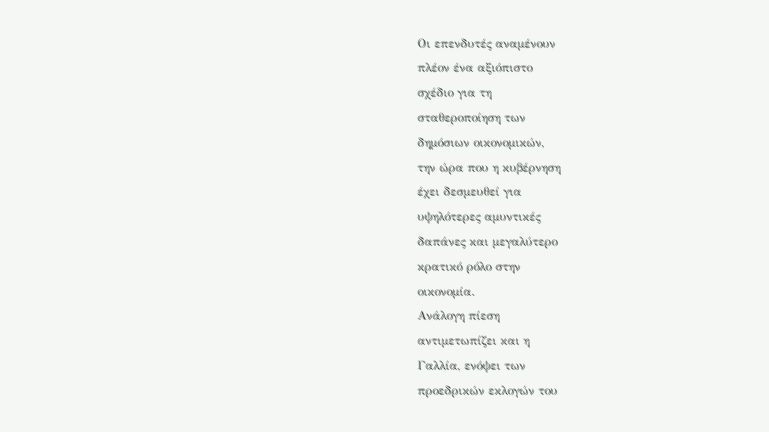Οι επενδυτές αναμένουν
πλέον ένα αξιόπιστο
σχέδιο για τη
σταθεροποίηση των
δημόσιων οικονομικών,
την ώρα που η κυβέρνηση
έχει δεσμευθεί για
υψηλότερες αμυντικές
δαπάνες και μεγαλύτερο
κρατικό ρόλο στην
οικονομία.
Ανάλογη πίεση
αντιμετωπίζει και η
Γαλλία, ενόψει των
προεδρικών εκλογών του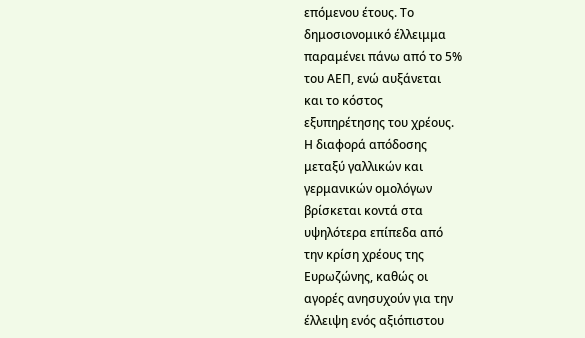επόμενου έτους. Το
δημοσιονομικό έλλειμμα
παραμένει πάνω από το 5%
του ΑΕΠ, ενώ αυξάνεται
και το κόστος
εξυπηρέτησης του χρέους.
Η διαφορά απόδοσης
μεταξύ γαλλικών και
γερμανικών ομολόγων
βρίσκεται κοντά στα
υψηλότερα επίπεδα από
την κρίση χρέους της
Ευρωζώνης, καθώς οι
αγορές ανησυχούν για την
έλλειψη ενός αξιόπιστου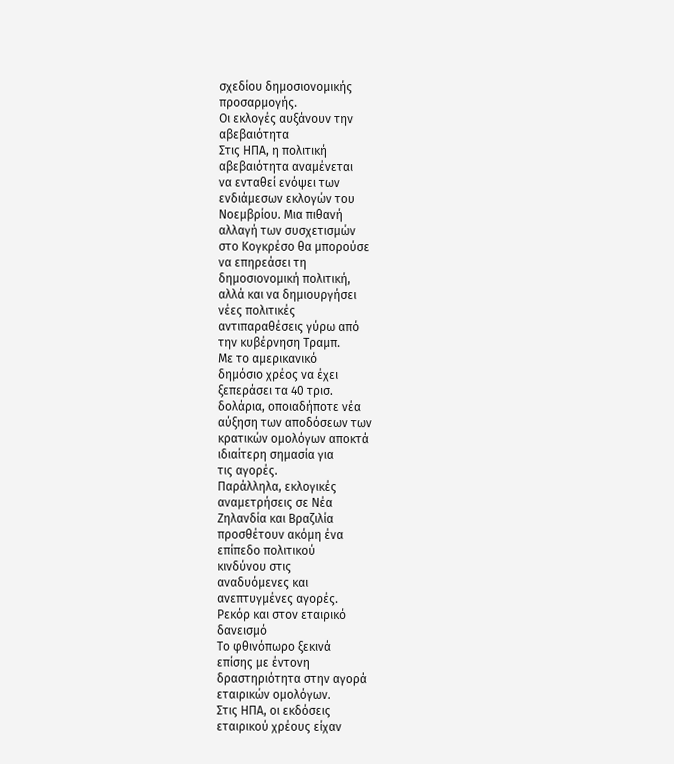σχεδίου δημοσιονομικής
προσαρμογής.
Οι εκλογές αυξάνουν την
αβεβαιότητα
Στις ΗΠΑ, η πολιτική
αβεβαιότητα αναμένεται
να ενταθεί ενόψει των
ενδιάμεσων εκλογών του
Νοεμβρίου. Μια πιθανή
αλλαγή των συσχετισμών
στο Κογκρέσο θα μπορούσε
να επηρεάσει τη
δημοσιονομική πολιτική,
αλλά και να δημιουργήσει
νέες πολιτικές
αντιπαραθέσεις γύρω από
την κυβέρνηση Τραμπ.
Με το αμερικανικό
δημόσιο χρέος να έχει
ξεπεράσει τα 40 τρισ.
δολάρια, οποιαδήποτε νέα
αύξηση των αποδόσεων των
κρατικών ομολόγων αποκτά
ιδιαίτερη σημασία για
τις αγορές.
Παράλληλα, εκλογικές
αναμετρήσεις σε Νέα
Ζηλανδία και Βραζιλία
προσθέτουν ακόμη ένα
επίπεδο πολιτικού
κινδύνου στις
αναδυόμενες και
ανεπτυγμένες αγορές.
Ρεκόρ και στον εταιρικό
δανεισμό
Το φθινόπωρο ξεκινά
επίσης με έντονη
δραστηριότητα στην αγορά
εταιρικών ομολόγων.
Στις ΗΠΑ, οι εκδόσεις
εταιρικού χρέους είχαν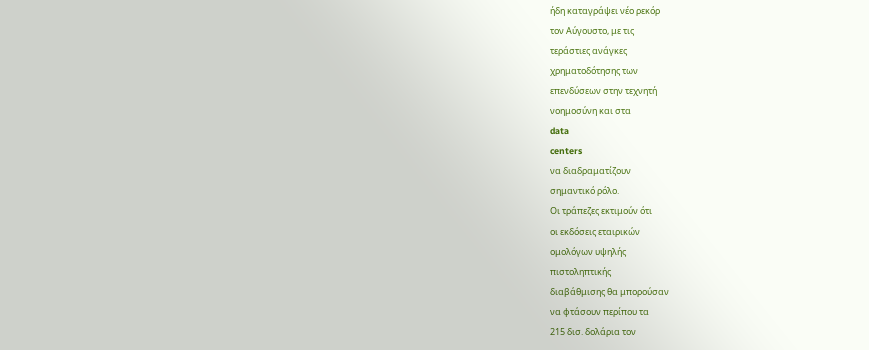ήδη καταγράψει νέο ρεκόρ
τον Αύγουστο, με τις
τεράστιες ανάγκες
χρηματοδότησης των
επενδύσεων στην τεχνητή
νοημοσύνη και στα
data
centers
να διαδραματίζουν
σημαντικό ρόλο.
Οι τράπεζες εκτιμούν ότι
οι εκδόσεις εταιρικών
ομολόγων υψηλής
πιστοληπτικής
διαβάθμισης θα μπορούσαν
να φτάσουν περίπου τα
215 δισ. δολάρια τον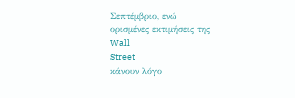Σεπτέμβριο, ενώ
ορισμένες εκτιμήσεις της
Wall
Street
κάνουν λόγο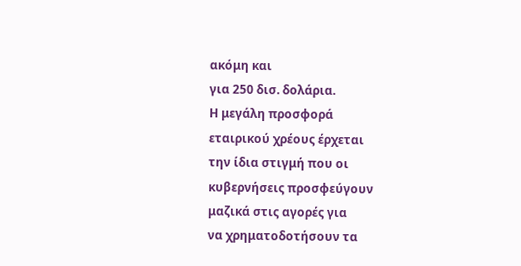ακόμη και
για 250 δισ. δολάρια.
Η μεγάλη προσφορά
εταιρικού χρέους έρχεται
την ίδια στιγμή που οι
κυβερνήσεις προσφεύγουν
μαζικά στις αγορές για
να χρηματοδοτήσουν τα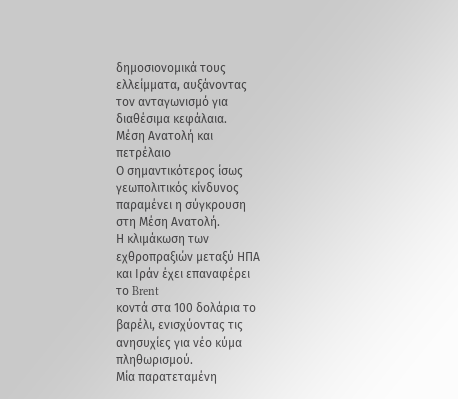δημοσιονομικά τους
ελλείμματα, αυξάνοντας
τον ανταγωνισμό για
διαθέσιμα κεφάλαια.
Μέση Ανατολή και
πετρέλαιο
Ο σημαντικότερος ίσως
γεωπολιτικός κίνδυνος
παραμένει η σύγκρουση
στη Μέση Ανατολή.
Η κλιμάκωση των
εχθροπραξιών μεταξύ ΗΠΑ
και Ιράν έχει επαναφέρει
το Brent
κοντά στα 100 δολάρια το
βαρέλι, ενισχύοντας τις
ανησυχίες για νέο κύμα
πληθωρισμού.
Μία παρατεταμένη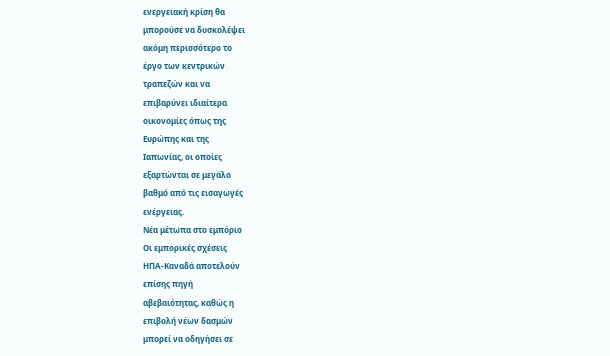ενεργειακή κρίση θα
μπορούσε να δυσκολέψει
ακόμη περισσότερο το
έργο των κεντρικών
τραπεζών και να
επιβαρύνει ιδιαίτερα
οικονομίες όπως της
Ευρώπης και της
Ιαπωνίας, οι οποίες
εξαρτώνται σε μεγάλο
βαθμό από τις εισαγωγές
ενέργειας.
Νέα μέτωπα στο εμπόριο
Οι εμπορικές σχέσεις
ΗΠΑ-Καναδά αποτελούν
επίσης πηγή
αβεβαιότητας, καθώς η
επιβολή νέων δασμών
μπορεί να οδηγήσει σε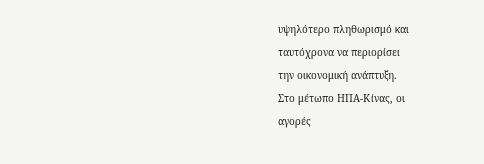υψηλότερο πληθωρισμό και
ταυτόχρονα να περιορίσει
την οικονομική ανάπτυξη.
Στο μέτωπο ΗΠΑ-Κίνας, οι
αγορές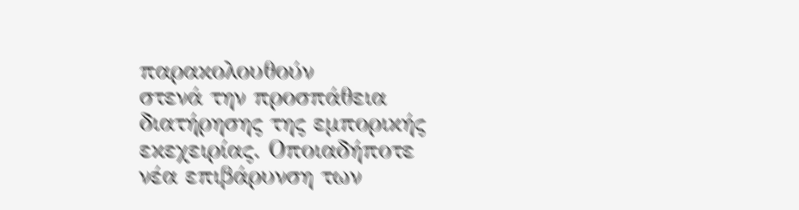παρακολουθούν
στενά την προσπάθεια
διατήρησης της εμπορικής
εκεχειρίας. Οποιαδήποτε
νέα επιβάρυνση των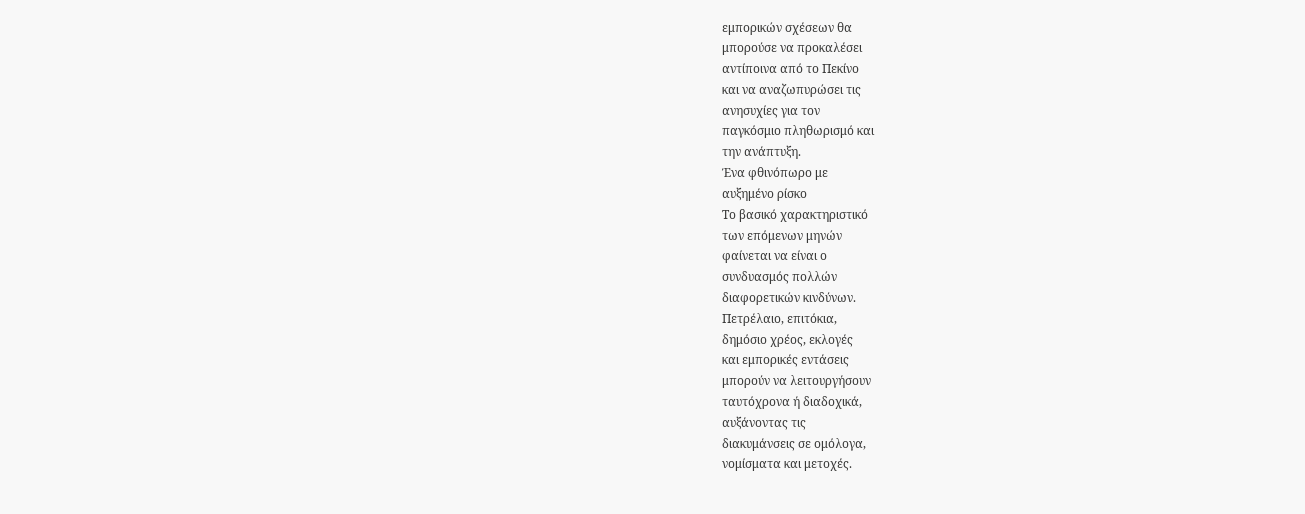εμπορικών σχέσεων θα
μπορούσε να προκαλέσει
αντίποινα από το Πεκίνο
και να αναζωπυρώσει τις
ανησυχίες για τον
παγκόσμιο πληθωρισμό και
την ανάπτυξη.
Ένα φθινόπωρο με
αυξημένο ρίσκο
Το βασικό χαρακτηριστικό
των επόμενων μηνών
φαίνεται να είναι ο
συνδυασμός πολλών
διαφορετικών κινδύνων.
Πετρέλαιο, επιτόκια,
δημόσιο χρέος, εκλογές
και εμπορικές εντάσεις
μπορούν να λειτουργήσουν
ταυτόχρονα ή διαδοχικά,
αυξάνοντας τις
διακυμάνσεις σε ομόλογα,
νομίσματα και μετοχές.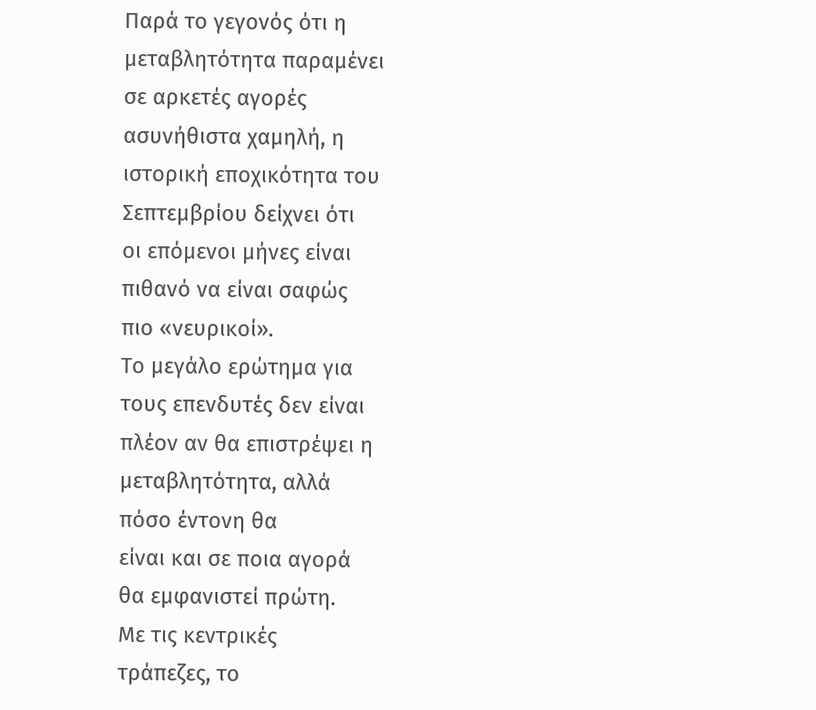Παρά το γεγονός ότι η
μεταβλητότητα παραμένει
σε αρκετές αγορές
ασυνήθιστα χαμηλή, η
ιστορική εποχικότητα του
Σεπτεμβρίου δείχνει ότι
οι επόμενοι μήνες είναι
πιθανό να είναι σαφώς
πιο «νευρικοί».
Το μεγάλο ερώτημα για
τους επενδυτές δεν είναι
πλέον αν θα επιστρέψει η
μεταβλητότητα, αλλά
πόσο έντονη θα
είναι και σε ποια αγορά
θα εμφανιστεί πρώτη.
Με τις κεντρικές
τράπεζες, το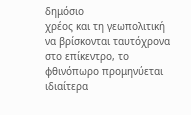δημόσιο
χρέος και τη γεωπολιτική
να βρίσκονται ταυτόχρονα
στο επίκεντρο, το
φθινόπωρο προμηνύεται
ιδιαίτερα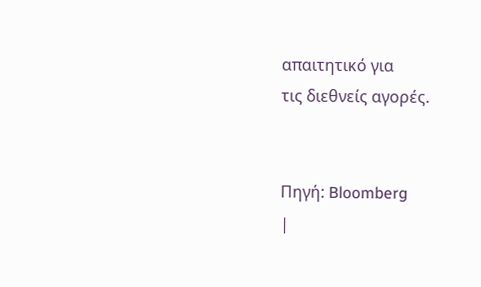απαιτητικό για
τις διεθνείς αγορές.


Πηγή: Bloomberg
|